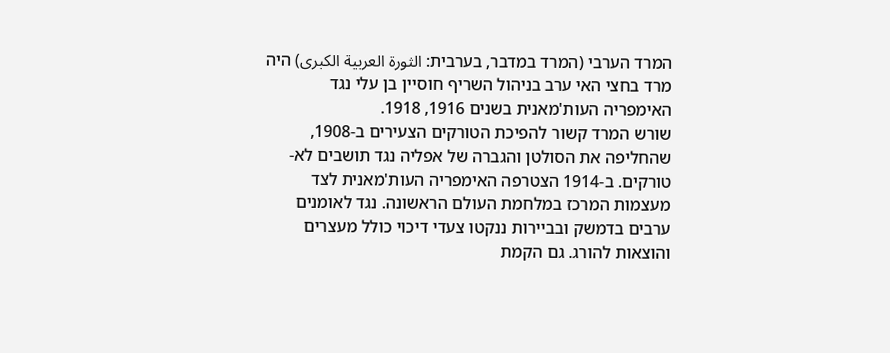המרד הערבי (המרד במדבר, בערבית: الثورة العربية الكبرى) היה מרד בחצי האי ערב בניהול השריף חוסיין בן עלי נגד האימפריה העות'מאנית בשנים 1916, 1918.
שורש המרד קשור להפיכת הטורקים הצעירים ב-1908, שהחליפה את הסולטן והגברה של אפליה נגד תושבים לא-טורקים. ב-1914 הצטרפה האימפריה העות'מאנית לצד מעצמות המרכז במלחמת העולם הראשונה. נגד לאומנים ערבים בדמשק ובביירות ננקטו צעדי דיכוי כולל מעצרים והוצאות להורג. גם הקמת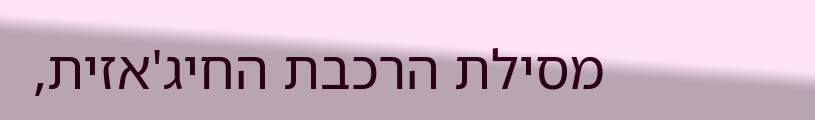מסילת הרכבת החיג'אזית,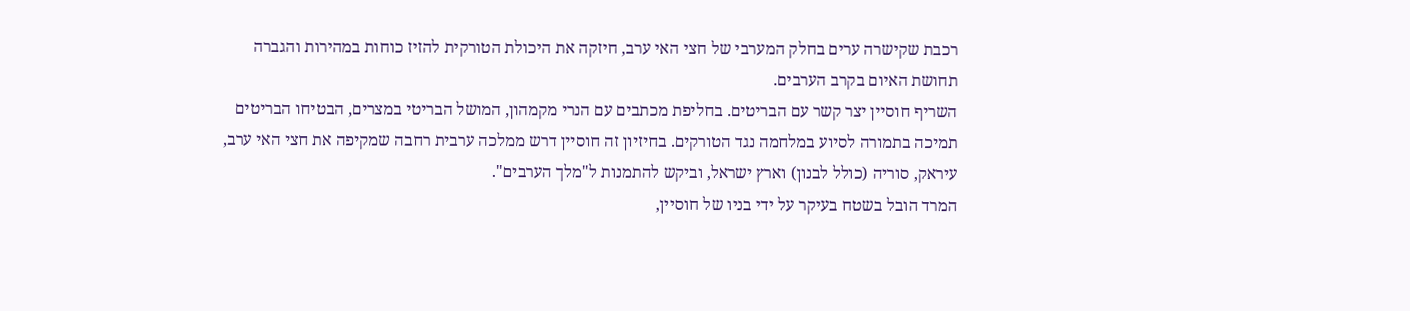רכבת שקישרה ערים בחלק המערבי של חצי האי ערב, חיזקה את היכולת הטורקית להזיז כוחות במהירות והגברה תחושת האיום בקרב הערבים.
השריף חוסיין יצר קשר עם הבריטים. בחליפת מכתבים עם הנרי מקמהון, המושל הבריטי במצרים, הבטיחו הבריטים תמיכה בתמורה לסיוע במלחמה נגד הטורקים. בחיזיון זה חוסיין דרש ממלכה ערבית רחבה שמקיפה את חצי האי ערב, עיראק, סוריה (כולל לבנון) וארץ ישראל, וביקש להתמנות ל"מלך הערבים".
המרד הובל בשטח בעיקר על ידי בניו של חוסיין,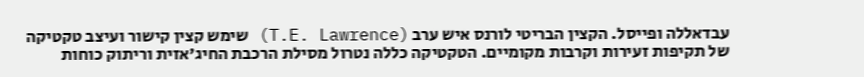עבדאללה ופייסל. הקצין הבריטי לורנס איש ערב (T.E. Lawrence) שימש קצין קישור ועיצב טקטיקה של תקיפות זעירות וקרבות מקומיים. הטקטיקה כללה נטרול מסילת הרכבת החיג'אזית וריתוק כוחות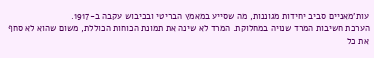עות'מאניים סביב יחידות מגוננות, מה שסייע במאמץ הבריטי ובכיבוש עקבה ב-1917.
הערכת חשיבות המרד שנויה במחלוקת. המרד לא שינה את תמונת הכוחות הכוללת, משום שהוא לא סחף את כל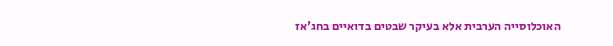האוכלוסייה הערבית אלא בעיקר שבטים בדואיים בחג'אז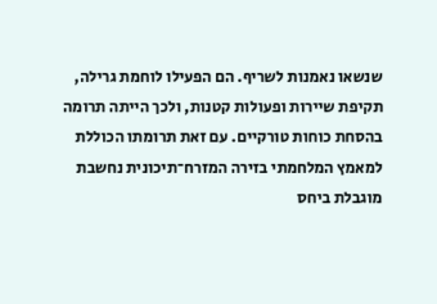שנשאו נאמנות לשריף. הם הפעילו לוחמת גרילה, תקיפת שיירות ופעולות קטנות, ולכך הייתה תרומה בהסחת כוחות טורקיים. עם זאת תרומתו הכוללת למאמץ המלחמתי בזירה המזרח־תיכונית נחשבת מוגבלת ביחס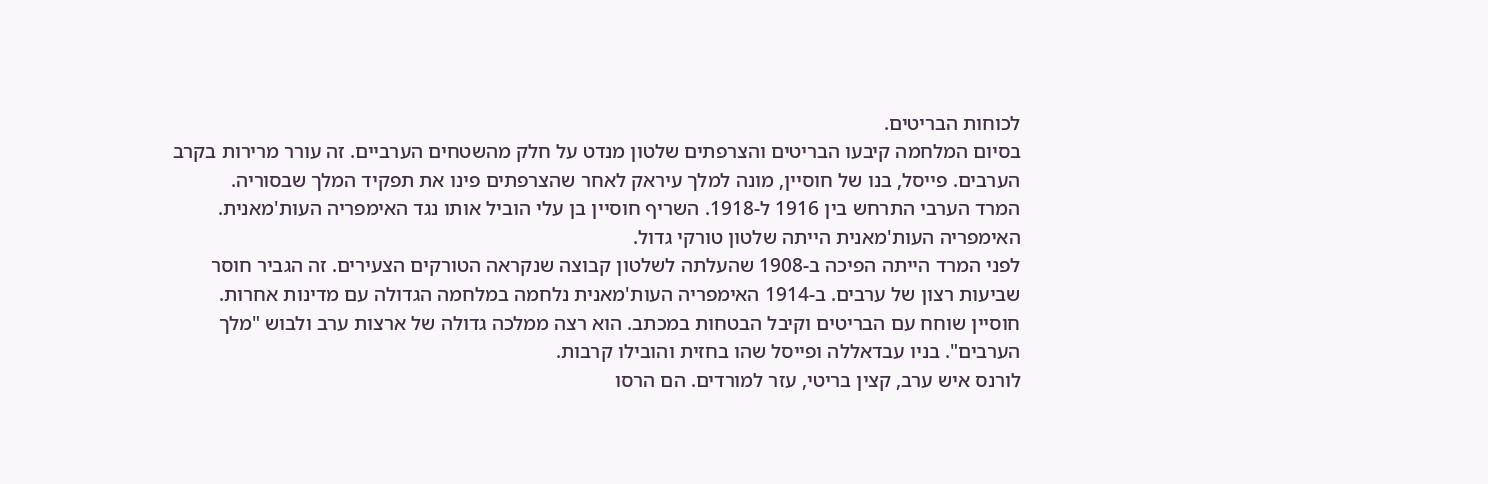לכוחות הבריטים.
בסיום המלחמה קיבעו הבריטים והצרפתים שלטון מנדט על חלק מהשטחים הערביים. זה עורר מרירות בקרב הערבים. פייסל, בנו של חוסיין, מונה למלך עיראק לאחר שהצרפתים פינו את תפקיד המלך שבסוריה.
המרד הערבי התרחש בין 1916 ל-1918. השריף חוסיין בן עלי הוביל אותו נגד האימפריה העות'מאנית. האימפריה העות'מאנית הייתה שלטון טורקי גדול.
לפני המרד הייתה הפיכה ב-1908 שהעלתה לשלטון קבוצה שנקראה הטורקים הצעירים. זה הגביר חוסר שביעות רצון של ערבים. ב-1914 האימפריה העות'מאנית נלחמה במלחמה הגדולה עם מדינות אחרות.
חוסיין שוחח עם הבריטים וקיבל הבטחות במכתב. הוא רצה ממלכה גדולה של ארצות ערב ולבוש "מלך הערבים". בניו עבדאללה ופייסל שהו בחזית והובילו קרבות.
לורנס איש ערב, קצין בריטי, עזר למורדים. הם הרסו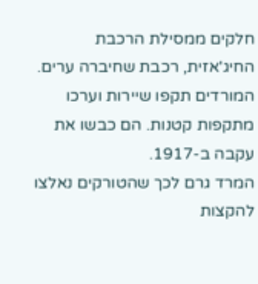חלקים ממסילת הרכבת החיג'אזית, רכבת שחיברה ערים. המורדים תקפו שיירות וערכו מתקפות קטנות. הם כבשו את עקבה ב-1917.
המרד גרם לכך שהטורקים נאלצו להקצות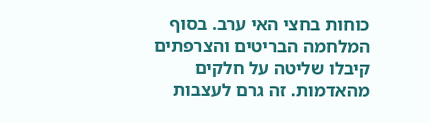כוחות בחצי האי ערב. בסוף המלחמה הבריטים והצרפתים קיבלו שליטה על חלקים מהאדמות. זה גרם לעצבות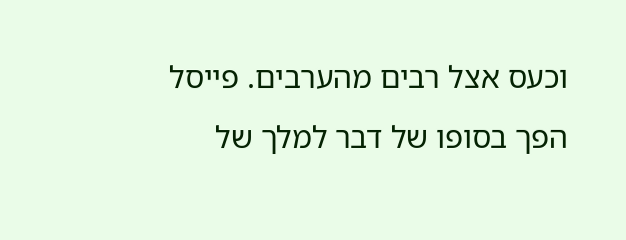וכעס אצל רבים מהערבים. פייסל הפך בסופו של דבר למלך של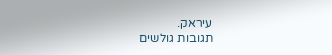עיראק.
תגובות גולשים